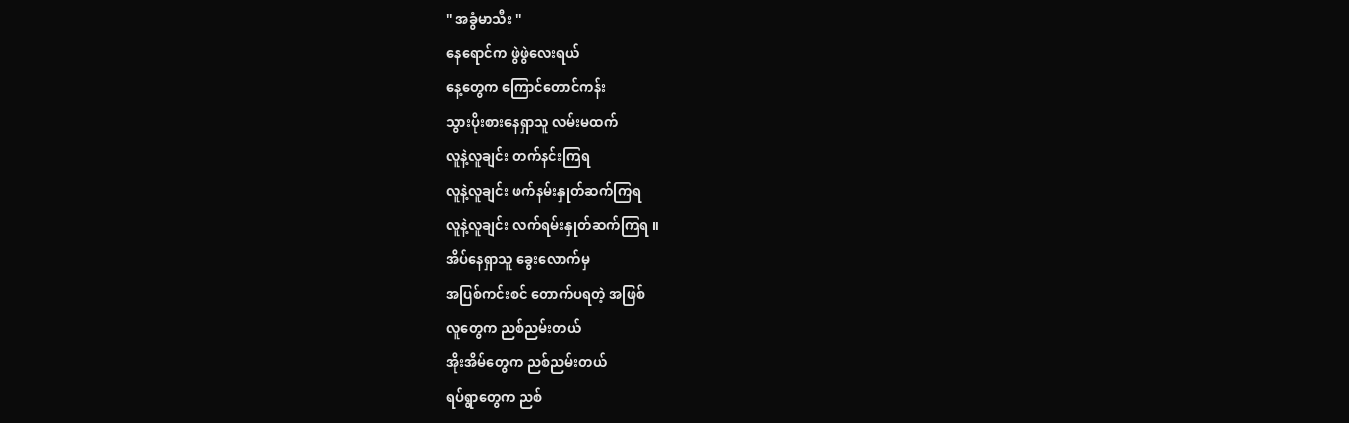'' အခွံမာသီး ''
နေရောင်က ဖွဲဖွဲလေးရယ်
နေ့တွေက ကြောင်တောင်ကန်း
သွားပိုးစားနေရှာသူ လမ်းမထက်
လူနဲ့လူချင်း တက်နင်းကြရ
လူနဲ့လူချင်း ဖက်နမ်းနှုတ်ဆက်ကြရ
လူနဲ့လူချင်း လက်ရမ်းနှုတ်ဆက်ကြရ ။
အိပ်နေရှာသူ ခွေးလောက်မှ
အပြစ်ကင်းစင် တောက်ပရတဲ့ အဖြစ်
လူတွေက ညစ်ညမ်းတယ်
အိုးအိမ်တွေက ညစ်ညမ်းတယ်
ရပ်ရွာတွေက ညစ်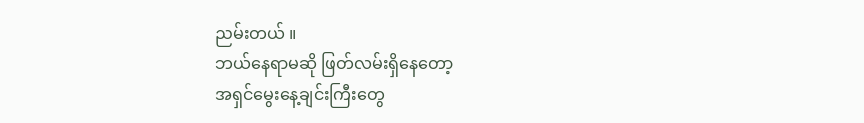ညမ်းတယ် ။
ဘယ်နေရာမဆို ဖြတ်လမ်းရှိနေတော့
အရှင်မွေးနေ့ချင်းကြီးတွေ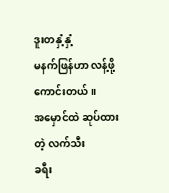ဒူးတနှံ့နှံ့
မနက်ဖြန်ဟာ လန့်ဖို့ကောင်းတယ် ။
အမှောင်ထဲ ဆုပ်ထားတဲ့ လက်သီး
ခရီး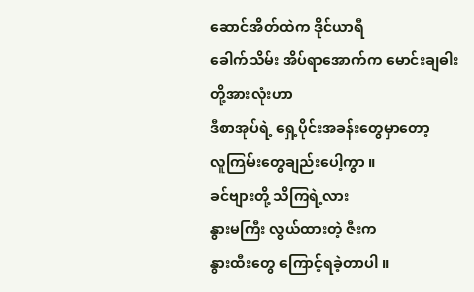ဆောင်အိတ်ထဲက ဒိုင်ယာရီ
ခေါက်သိမ်း အိပ်ရာအောက်က မောင်းချဓါး
တို့အားလုံးဟာ
ဒီစာအုပ်ရဲ့ ရှေ့ပိုင်းအခန်းတွေမှာတော့
လူကြမ်းတွေချည်းပေါ့ကွာ ။
ခင်ဗျားတို့ သိကြရဲ့လား
နွားမကြီး လွယ်ထားတဲ့ ဇီးက
နွားထီးတွေ ကြောင့်ရခဲ့တာပါ ။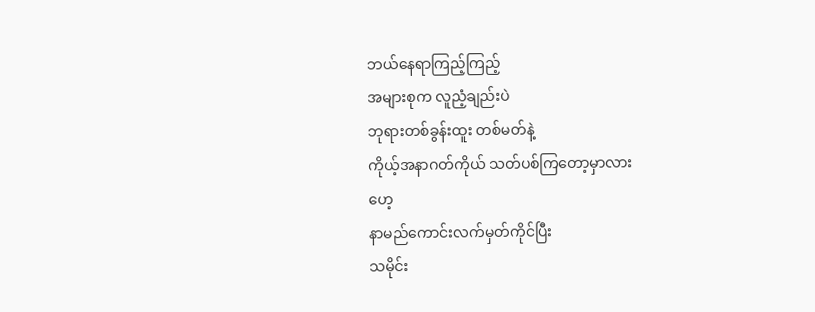ဘယ်နေရာကြည့်ကြည့်
အများစုက လူညံ့ချည်းပဲ
ဘုရားတစ်ခွန်းထူး တစ်မတ်နဲ့
ကိုယ့်အနာဂတ်ကိုယ် သတ်ပစ်ကြတော့မှာလား
ဟေ့
နာမည်ကောင်းလက်မှတ်ကိုင်ပြီး
သမိုင်း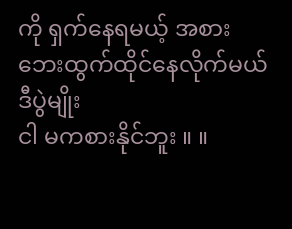ကို ရှက်နေရမယ့် အစား
ဘေးထွက်ထိုင်နေလိုက်မယ်
ဒီပွဲမျိုး
ငါ မကစားနိုင်ဘူး ။ ။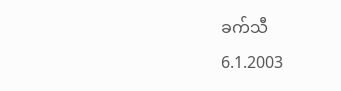ခက်သီ
6.1.2003